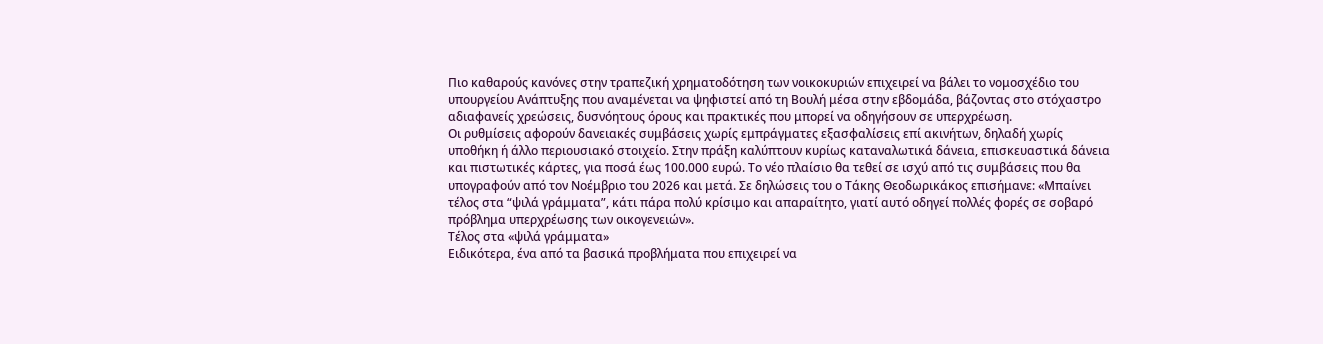Πιο καθαρούς κανόνες στην τραπεζική χρηματοδότηση των νοικοκυριών επιχειρεί να βάλει το νομοσχέδιο του υπουργείου Ανάπτυξης που αναμένεται να ψηφιστεί από τη Βουλή μέσα στην εβδομάδα, βάζοντας στο στόχαστρο αδιαφανείς χρεώσεις, δυσνόητους όρους και πρακτικές που μπορεί να οδηγήσουν σε υπερχρέωση.
Οι ρυθμίσεις αφορούν δανειακές συμβάσεις χωρίς εμπράγματες εξασφαλίσεις επί ακινήτων, δηλαδή χωρίς υποθήκη ή άλλο περιουσιακό στοιχείο. Στην πράξη καλύπτουν κυρίως καταναλωτικά δάνεια, επισκευαστικά δάνεια και πιστωτικές κάρτες, για ποσά έως 100.000 ευρώ. Το νέο πλαίσιο θα τεθεί σε ισχύ από τις συμβάσεις που θα υπογραφούν από τον Νοέμβριο του 2026 και μετά. Σε δηλώσεις του ο Τάκης Θεοδωρικάκος επισήμανε: «Μπαίνει τέλος στα “ψιλά γράμματα”, κάτι πάρα πολύ κρίσιμο και απαραίτητο, γιατί αυτό οδηγεί πολλές φορές σε σοβαρό πρόβλημα υπερχρέωσης των οικογενειών».
Τέλος στα «ψιλά γράμματα»
Ειδικότερα, ένα από τα βασικά προβλήματα που επιχειρεί να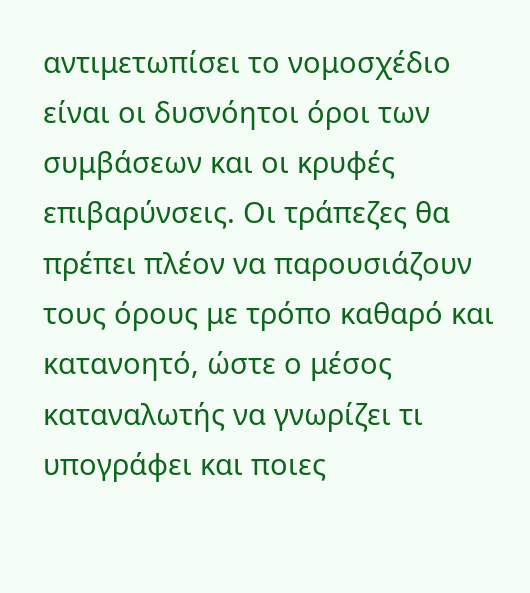αντιμετωπίσει το νομοσχέδιο είναι οι δυσνόητοι όροι των συμβάσεων και οι κρυφές επιβαρύνσεις. Οι τράπεζες θα πρέπει πλέον να παρουσιάζουν τους όρους με τρόπο καθαρό και κατανοητό, ώστε ο μέσος καταναλωτής να γνωρίζει τι υπογράφει και ποιες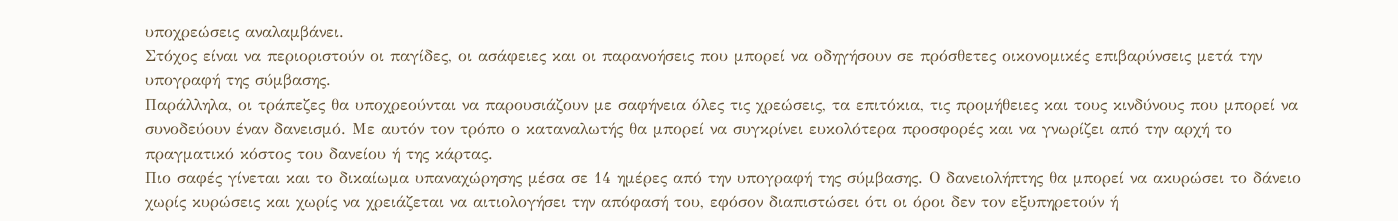υποχρεώσεις αναλαμβάνει.
Στόχος είναι να περιοριστούν οι παγίδες, οι ασάφειες και οι παρανοήσεις που μπορεί να οδηγήσουν σε πρόσθετες οικονομικές επιβαρύνσεις μετά την υπογραφή της σύμβασης.
Παράλληλα, οι τράπεζες θα υποχρεούνται να παρουσιάζουν με σαφήνεια όλες τις χρεώσεις, τα επιτόκια, τις προμήθειες και τους κινδύνους που μπορεί να συνοδεύουν έναν δανεισμό. Με αυτόν τον τρόπο ο καταναλωτής θα μπορεί να συγκρίνει ευκολότερα προσφορές και να γνωρίζει από την αρχή το πραγματικό κόστος του δανείου ή της κάρτας.
Πιο σαφές γίνεται και το δικαίωμα υπαναχώρησης μέσα σε 14 ημέρες από την υπογραφή της σύμβασης. Ο δανειολήπτης θα μπορεί να ακυρώσει το δάνειο χωρίς κυρώσεις και χωρίς να χρειάζεται να αιτιολογήσει την απόφασή του, εφόσον διαπιστώσει ότι οι όροι δεν τον εξυπηρετούν ή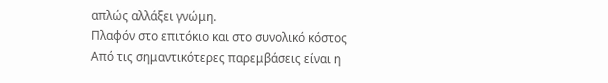απλώς αλλάξει γνώμη.
Πλαφόν στο επιτόκιο και στο συνολικό κόστος
Από τις σημαντικότερες παρεμβάσεις είναι η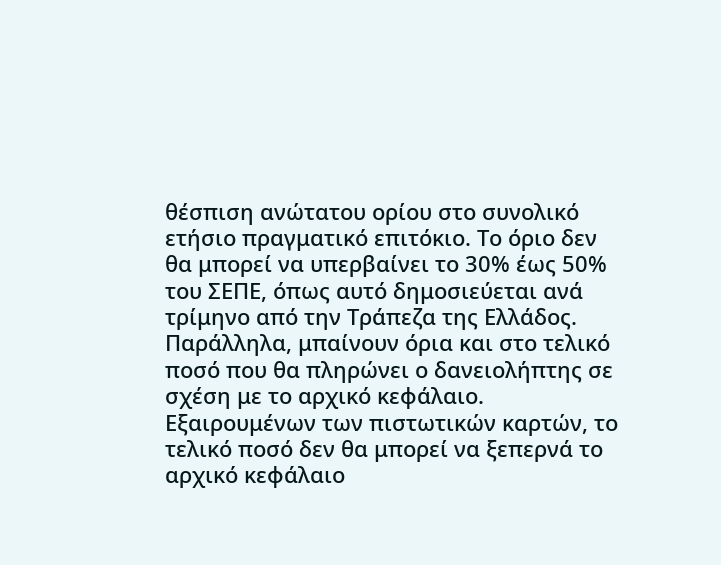θέσπιση ανώτατου ορίου στο συνολικό ετήσιο πραγματικό επιτόκιο. Το όριο δεν θα μπορεί να υπερβαίνει το 30% έως 50% του ΣΕΠΕ, όπως αυτό δημοσιεύεται ανά τρίμηνο από την Τράπεζα της Ελλάδος. Παράλληλα, μπαίνουν όρια και στο τελικό ποσό που θα πληρώνει ο δανειολήπτης σε σχέση με το αρχικό κεφάλαιο.
Εξαιρουμένων των πιστωτικών καρτών, το τελικό ποσό δεν θα μπορεί να ξεπερνά το αρχικό κεφάλαιο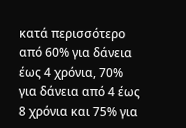κατά περισσότερο από 60% για δάνεια έως 4 χρόνια, 70% για δάνεια από 4 έως 8 χρόνια και 75% για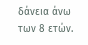δάνεια άνω των 8 ετών.